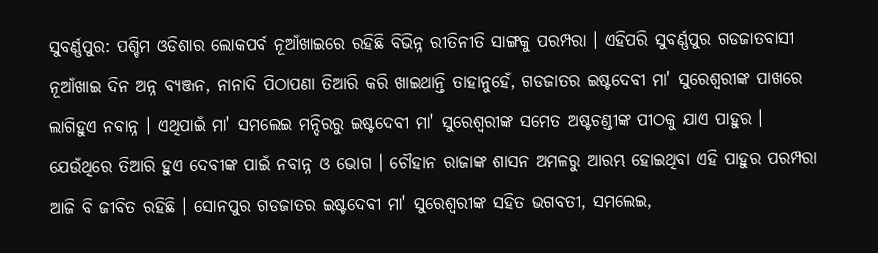ସୁବର୍ଣ୍ଣପୁର: ପଶ୍ଚିମ ଓଡିଶାର ଲୋକପର୍ବ ନୂଆଁଖାଇରେ ରହିଛି ବିଭିନ୍ନ ରୀତିନୀତି ସାଙ୍ଗକୁ ପରମ୍ପରା । ଏହିପରି ସୁବର୍ଣ୍ଣପୁର ଗଡଜାତବାସୀ ନୂଆଁଖାଇ ଦିନ ଅନ୍ନ ବ୍ୟଞ୍ଜନ, ନାନାଦି ପିଠାପଣା ତିଆରି କରି ଖାଇଥାନ୍ତି ତାହାନୁହେଁ, ଗଡଜାତର ଇଷ୍ଟଦେବୀ ମା' ସୁରେଶ୍ବରୀଙ୍କ ପାଖରେ ଲାଗିହୁଏ ନବାନ୍ନ । ଏଥିପାଇଁ ମା' ସମଲେଇ ମନ୍ଦିରରୁ ଇଷ୍ଟଦେବୀ ମା' ସୁରେଶ୍ବରୀଙ୍କ ସମେତ ଅଷ୍ଟଚଣ୍ଡୀଙ୍କ ପୀଠକୁ ଯାଏ ପାହୁର ।
ଯେଉଁଥିରେ ତିଆରି ହୁଏ ଦେବୀଙ୍କ ପାଇଁ ନବାନ୍ନ ଓ ଭୋଗ । ଚୌହାନ ରାଜାଙ୍କ ଶାସନ ଅମଳରୁ ଆରମ୍ଭ ହୋଇଥିବା ଏହି ପାହୁର ପରମ୍ପରା ଆଜି ବି ଜୀବିତ ରହିଛି । ସୋନପୁର ଗଡଜାତର ଇଷ୍ଟଦେବୀ ମା' ସୁରେଶ୍ବରୀଙ୍କ ସହିତ ଭଗବତୀ, ସମଲେଇ,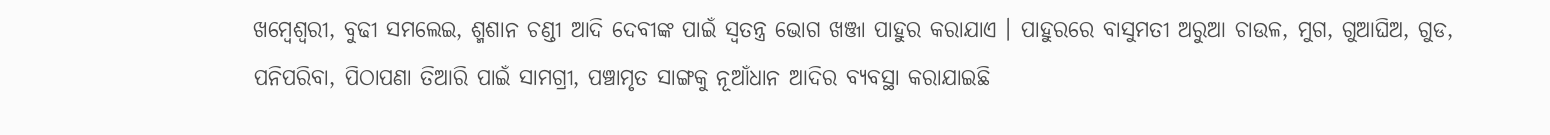ଖମ୍ବେଶ୍ବରୀ, ବୁଢୀ ସମଲେଇ, ଶ୍ମଶାନ ଚଣ୍ଡୀ ଆଦି ଦେବୀଙ୍କ ପାଇଁ ସ୍ବତନ୍ତ୍ର ଭୋଗ ଖଞ୍ଜା ପାହୁର କରାଯାଏ । ପାହୁରରେ ବାସୁମତୀ ଅରୁଆ ଚାଉଳ, ମୁଗ, ଗୁଆଘିଅ, ଗୁଡ, ପନିପରିବା, ପିଠାପଣା ତିଆରି ପାଇଁ ସାମଗ୍ରୀ, ପଞ୍ଚାମୃତ ସାଙ୍ଗକୁ ନୂଆଁଧାନ ଆଦିର ବ୍ୟବସ୍ଥା କରାଯାଇଛି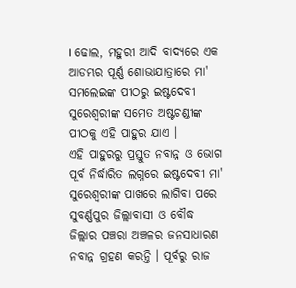। ଢୋଲ, ମହୁରୀ ଆଦି ବାଦ୍ୟରେ ଏକ ଆଡମ୍ଭର ପୂର୍ଣ୍ଣ ଶୋଭାଯାତ୍ରାରେ ମା' ସମଲେଇଙ୍କ ପୀଠରୁ ଇଷ୍ଟଦେବୀ ସୁରେଶ୍ବରୀଙ୍କ ସମେତ ଅଷ୍ଟଚଣ୍ଡୀଙ୍କ ପୀଠକୁ ଏହି ପାହୁର ଯାଏ ।
ଏହି ପାହୁରରୁ ପ୍ରସ୍ତୁତ ନବାନ୍ନ ଓ ଭୋଗ ପୂର୍ବ ନିର୍ଦ୍ଧାରିତ ଲଗ୍ନରେ ଇଷ୍ଟଦେବୀ ମା' ସୁରେଶ୍ବରୀଙ୍କ ପାଖରେ ଲାଗିବା ପରେ ସୁବର୍ଣ୍ଣପୁର ଜିଲ୍ଲାବାସୀ ଓ ବୌଦ୍ଧ ଜିଲ୍ଲାର ପଞ୍ଚରା ଅଞ୍ଚଳର ଜନସାଧାରଣ ନବାନ୍ନ ଗ୍ରହଣ କରନ୍ତି । ପୂର୍ବରୁ ରାଜ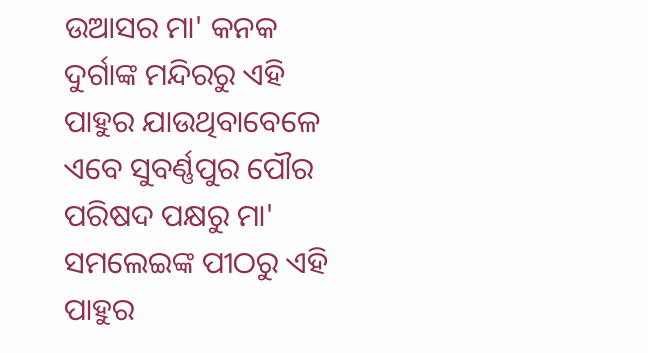ଉଆସର ମା' କନକ ଦୁର୍ଗାଙ୍କ ମନ୍ଦିରରୁ ଏହି ପାହୁର ଯାଉଥିବାବେଳେ ଏବେ ସୁବର୍ଣ୍ଣପୁର ପୌର ପରିଷଦ ପକ୍ଷରୁ ମା' ସମଲେଇଙ୍କ ପୀଠରୁ ଏହି ପାହୁର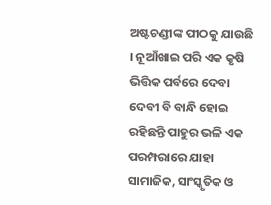ଅଷ୍ଟଚଣ୍ଡୀଙ୍କ ପୀଠକୁ ଯାଉଛି । ନୂଆଁଖାଇ ପରି ଏକ କୃଷି ଭିତ୍ତିକ ପର୍ବରେ ଦେବା ଦେବୀ ବି ବାନ୍ଧି ହୋଇ ରହିଛନ୍ତି ପାହୁର ଭଳି ଏକ ପରମ୍ପରାରେ ଯାହା ସାମାଜିକ, ସାଂସ୍କୃତିକ ଓ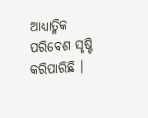ଆଧ୍ୟାତ୍ମିକ ପରିବେଶ ସୃଷ୍ଟି କରିପାରିଛି ।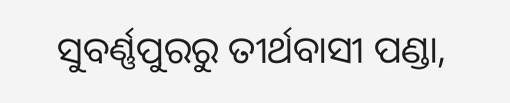ସୁବର୍ଣ୍ଣପୁରରୁ ତୀର୍ଥବାସୀ ପଣ୍ଡା,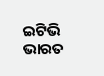ଇଟିଭି ଭାରତ